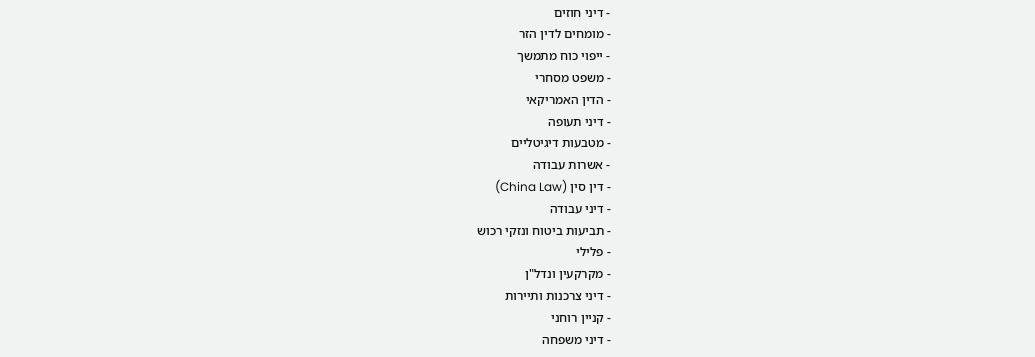- דיני חוזים
- מומחים לדין הזר
- ייפוי כוח מתמשך
- משפט מסחרי
- הדין האמריקאי
- דיני תעופה
- מטבעות דיגיטליים
- אשרות עבודה
- דין סין (China Law)
- דיני עבודה
- תביעות ביטוח ונזקי רכוש
- פלילי
- מקרקעין ונדל"ן
- דיני צרכנות ותיירות
- קניין רוחני
- דיני משפחה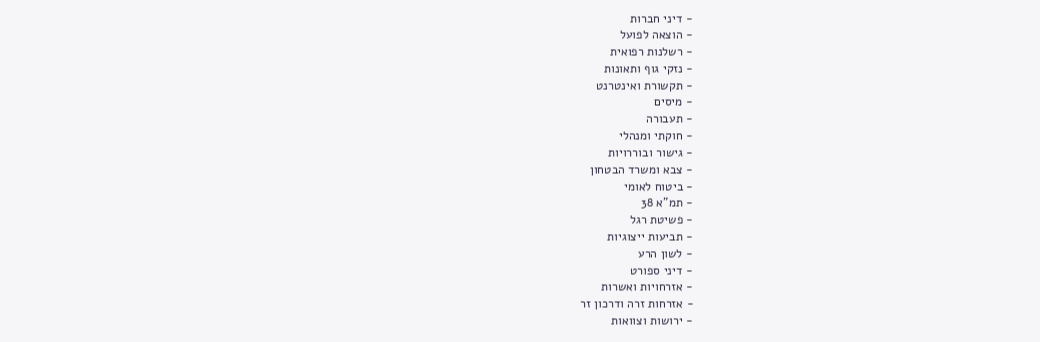- דיני חברות
- הוצאה לפועל
- רשלנות רפואית
- נזקי גוף ותאונות
- תקשורת ואינטרנט
- מיסים
- תעבורה
- חוקתי ומנהלי
- גישור ובוררויות
- צבא ומשרד הבטחון
- ביטוח לאומי
- תמ"א 38
- פשיטת רגל
- תביעות ייצוגיות
- לשון הרע
- דיני ספורט
- אזרחויות ואשרות
- אזרחות זרה ודרכון זר
- ירושות וצוואות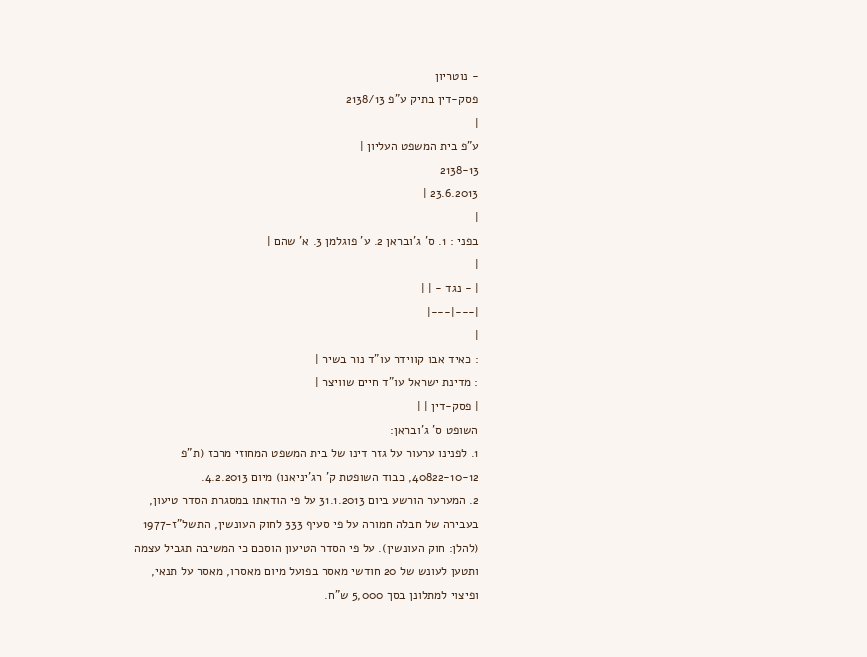- נוטריון
פסק-דין בתיק ע"פ 2138/13
|
ע"פ בית המשפט העליון |
2138-13
23.6.2013 |
|
בפני : 1. ס' ג'ובראן 2. ע' פוגלמן 3. א' שהם |
|
| - נגד - | |
|---|---|
|
: כאיד אבו קווידר עו"ד נור בשיר |
: מדינת ישראל עו"ד חיים שוויצר |
| פסק-דין | |
השופט ס' ג'ובראן:
1. לפנינו ערעור על גזר דינו של בית המשפט המחוזי מרכז (ת"פ 40822-10-12, כבוד השופטת ק' רג'יניאנו) מיום 4.2.2013.
2. המערער הורשע ביום 31.1.2013 על פי הודאתו במסגרת הסדר טיעון, בעבירה של חבלה חמורה על פי סעיף 333 לחוק העונשין, התשל"ז-1977 (להלן: חוק העונשין). על פי הסדר הטיעון הוסכם כי המשיבה תגביל עצמה ותטען לעונש של 20 חודשי מאסר בפועל מיום מאסרו, מאסר על תנאי, ופיצוי למתלונן בסך 5,000 ש"ח.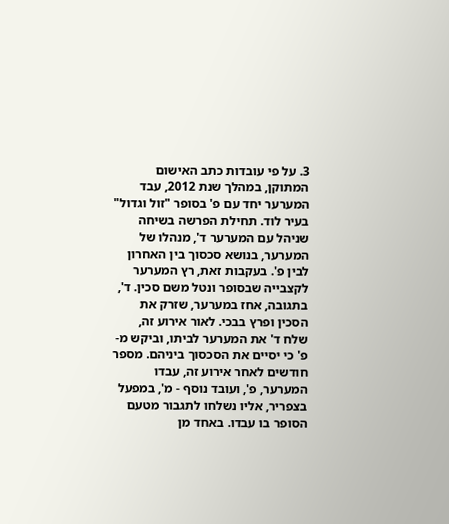3. על פי עובדות כתב האישום המתוקן, במהלך שנת 2012, עבד המערער יחד עם פ' בסופר "זול וגדול" בעיר לוד. תחילת הפרשה בשיחה שניהל עם המערער ד', מנהלו של המערער, בנושא סכסוך בין האחרון לבין פ'. בעקבות זאת, רץ המערער לקצבייה שבסופר ונטל משם סכין. ד', בתגובה, אחז במערער, שזרק את הסכין ופרץ בבכי. לאור אירוע זה, שלח ד' את המערער לביתו, וביקש מ-פ' כי יסיים את הסכסוך ביניהם. מספר חודשים לאחר אירוע זה, עבדו המערער, פ', ועובד נוסף - מ', במפעל בצפריר, אליו נשלחו לתגבור מטעם הסופר בו עבדו. באחד מן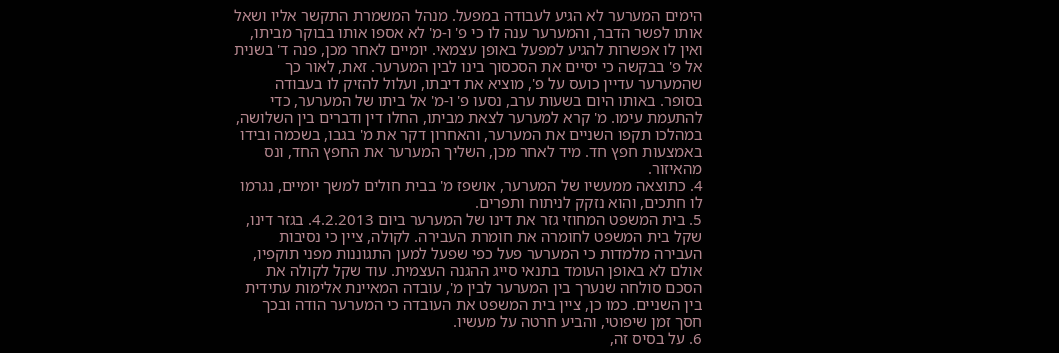הימים המערער לא הגיע לעבודה במפעל. מנהל המשמרת התקשר אליו ושאל אותו לפשר הדבר, והמערער ענה לו כי פ' ו-מ' לא אספו אותו בבוקר מביתו, ואין לו אפשרות להגיע למפעל באופן עצמאי. יומיים לאחר מכן, פנה ד' בשנית אל פ' בבקשה כי יסיים את הסכסוך בינו לבין המערער. זאת, לאור כך שהמערער עדיין כועס על פ', מוציא את דיבתו, ועלול להזיק לו בעבודה בסופר. באותו היום בשעות ערב, נסעו פ' ו-מ' אל ביתו של המערער, כדי להתעמת עימו. מ' קרא למערער לצאת מביתו, החלו דין ודברים בין השלושה, במהלכו תקפו השניים את המערער, והאחרון דקר את מ' בגבו, בשכמה ובידו באמצעות חפץ חד. מיד לאחר מכן, השליך המערער את החפץ החד, ונס מהאיזור.
4. כתוצאה ממעשיו של המערער, אושפז מ' בבית חולים למשך יומיים, נגרמו לו חתכים, והוא נזקק לניתוח ותפרים.
5. בית המשפט המחוזי גזר את דינו של המערער ביום 4.2.2013. בגזר דינו, שקל בית המשפט לחומרה את חומרת העבירה. לקולה, ציין כי נסיבות העבירה מלמדות כי המערער פעל כפי שפעל למען התגוננות מפני תוקפיו, אולם לא באופן העומד בתנאי סייג ההגנה העצמית. עוד שקל לקולה את הסכם סולחה שנערך בין המערער לבין מ', עובדה המאיינת אלימות עתידית בין השניים. כמו כן, ציין בית המשפט את העובדה כי המערער הודה ובכך חסך זמן שיפוטי, והביע חרטה על מעשיו.
6. על בסיס זה,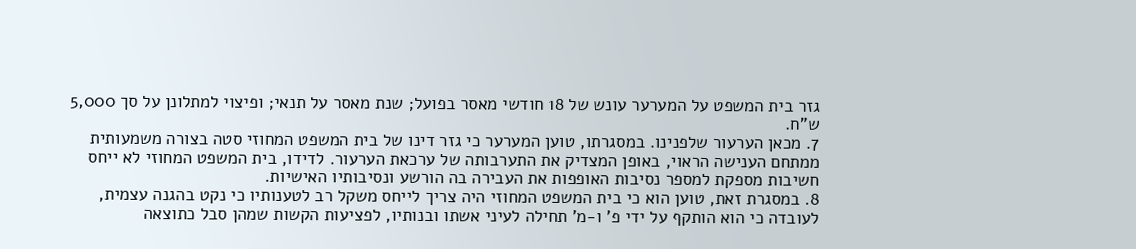גזר בית המשפט על המערער עונש של 18 חודשי מאסר בפועל; שנת מאסר על תנאי; ופיצוי למתלונן על סך 5,000 ש"ח.
7. מכאן הערעור שלפנינו. במסגרתו, טוען המערער כי גזר דינו של בית המשפט המחוזי סטה בצורה משמעותית ממתחם הענישה הראוי, באופן המצדיק את התערבותה של ערכאת הערעור. לדידו, בית המשפט המחוזי לא ייחס חשיבות מספקת למספר נסיבות האופפות את העבירה בה הורשע ונסיבותיו האישיות.
8. במסגרת זאת, טוען הוא כי בית המשפט המחוזי היה צריך לייחס משקל רב לטענותיו כי נקט בהגנה עצמית, לעובדה כי הוא הותקף על ידי פ' ו-מ' תחילה לעיני אשתו ובנותיו, לפציעות הקשות שמהן סבל כתוצאה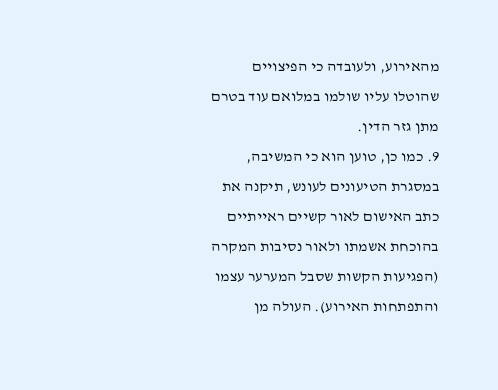מהאירוע, ולעובדה כי הפיצויים שהוטלו עליו שולמו במלואם עוד בטרם מתן גזר הדין.
9. כמו כן, טוען הוא כי המשיבה, במסגרת הטיעונים לעונש, תיקנה את כתב האישום לאור קשיים ראייתיים בהוכחת אשמתו ולאור נסיבות המקרה (הפגיעות הקשות שסבל המערער עצמו והתפתחות האירוע). העולה מן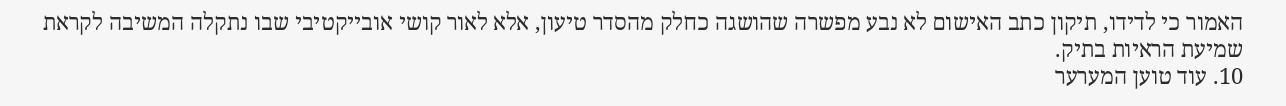האמור כי לדידו, תיקון כתב האישום לא נבע מפשרה שהושגה כחלק מהסדר טיעון, אלא לאור קושי אובייקטיבי שבו נתקלה המשיבה לקראת שמיעת הראיות בתיק.
10. עוד טוען המערער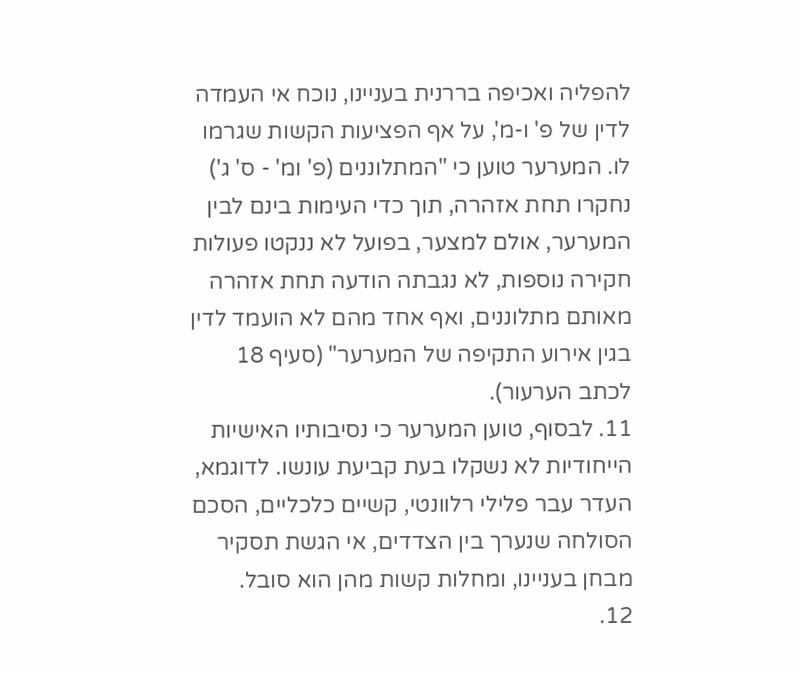להפליה ואכיפה בררנית בעניינו, נוכח אי העמדה לדין של פ' ו-מ', על אף הפציעות הקשות שגרמו לו. המערער טוען כי "המתלוננים (פ' ומ' - ס' ג') נחקרו תחת אזהרה, תוך כדי העימות בינם לבין המערער, אולם למצער, בפועל לא ננקטו פעולות חקירה נוספות, לא נגבתה הודעה תחת אזהרה מאותם מתלוננים, ואף אחד מהם לא הועמד לדין בגין אירוע התקיפה של המערער" (סעיף 18 לכתב הערעור).
11. לבסוף, טוען המערער כי נסיבותיו האישיות הייחודיות לא נשקלו בעת קביעת עונשו. לדוגמא, העדר עבר פלילי רלוונטי, קשיים כלכליים, הסכם הסולחה שנערך בין הצדדים, אי הגשת תסקיר מבחן בעניינו, ומחלות קשות מהן הוא סובל.
12.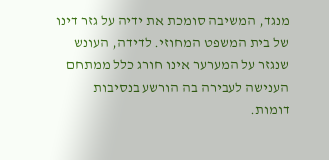מנגד, המשיבה סומכת את ידיה על גזר דינו של בית המשפט המחוזי. לדידה, העונש שנגזר על המערער אינו חורג כלל ממתחם הענישה לעבירה בה הורשע בנסיבות דומות.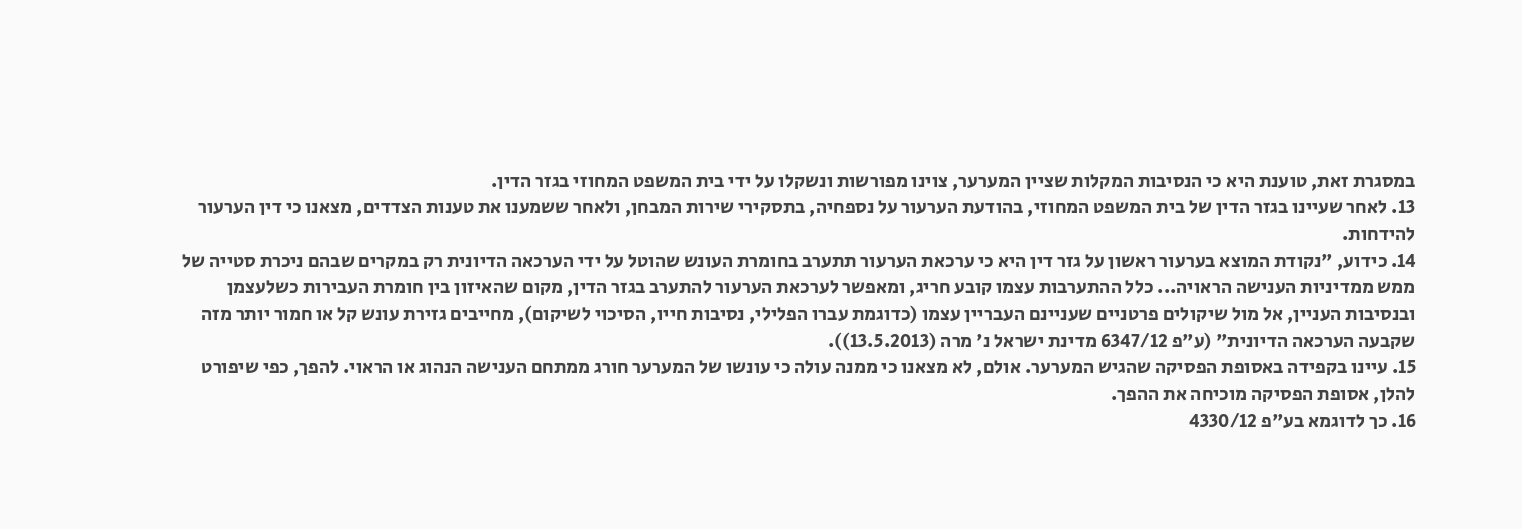במסגרת זאת, טוענת היא כי הנסיבות המקלות שציין המערער, צוינו מפורשות ונשקלו על ידי בית המשפט המחוזי בגזר הדין.
13. לאחר שעיינו בגזר הדין של בית המשפט המחוזי, בהודעת הערעור על נספחיה, בתסקירי שירות המבחן, ולאחר ששמענו את טענות הצדדים, מצאנו כי דין הערעור להידחות.
14. כידוע, "נקודת המוצא בערעור ראשון על גזר דין היא כי ערכאת הערעור תתערב בחומרת העונש שהוטל על ידי הערכאה הדיונית רק במקרים שבהם ניכרת סטייה של ממש ממדיניות הענישה הראויה... כלל ההתערבות עצמו קובע חריג, ומאפשר לערכאת הערעור להתערב בגזר הדין, מקום שהאיזון בין חומרת העבירות כשלעצמן ובנסיבות העניין, אל מול שיקולים פרטניים שעניינם העבריין עצמו (כדוגמת עברו הפלילי, נסיבות חייו, הסיכוי לשיקום), מחייבים גזירת עונש קל או חמור יותר מזה שקבעה הערכאה הדיונית" (ע"פ 6347/12 מדינת ישראל נ' מרה (13.5.2013)).
15. עיינו בקפידה באסופת הפסיקה שהגיש המערער. אולם, לא מצאנו כי ממנה עולה כי עונשו של המערער חורג ממתחם הענישה הנהוג או הראוי. להפך, כפי שיפורט להלן, אסופת הפסיקה מוכיחה את ההפך.
16. כך לדוגמא בע"פ 4330/12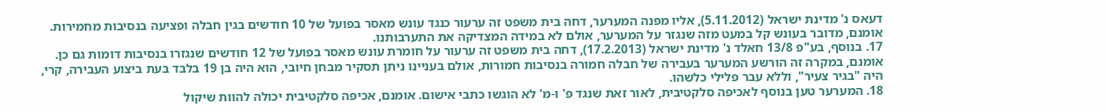דעאס נ' מדינת ישראל (5.11.2012), אליו מפנה המערער, דחה בית משפט זה ערעור כנגד עונש מאסר בפועל של 10 חודשים בגין חבלה ופציעה בנסיבות מחמירות. אומנם, מדובר בעונש קל במעט מזה שנגזר על המערער, אולם לא במידה המצדיקה את התערבותנו.
17. בנוסף, בע"פ 13/8 חאלד נ' מדינת ישראל (17.2.2013), דחה בית משפט זה ערעור על חומרת עונש מאסר בפועל של 12 חודשים שנגזרו בנסיבות דומות גם כן. אומנם, במקרה זה הורשע המערער בעבירה של חבלה חמורה בנסיבות חמורות, אולם בעניינו ניתן תסקיר מבחן חיובי, הוא היה בן 19 בלבד בעת ביצוע העבירה, קרי, היה "בגיר צעיר", וללא עבר פלילי כלשהו.
18. המערער טען בנוסף לאכיפה סלקטיבית, לאור זאת שנגד פ' ו-מ' לא הוגשו כתבי אישום. אומנם, אכיפה סלקטיבית יכולה להוות שיקול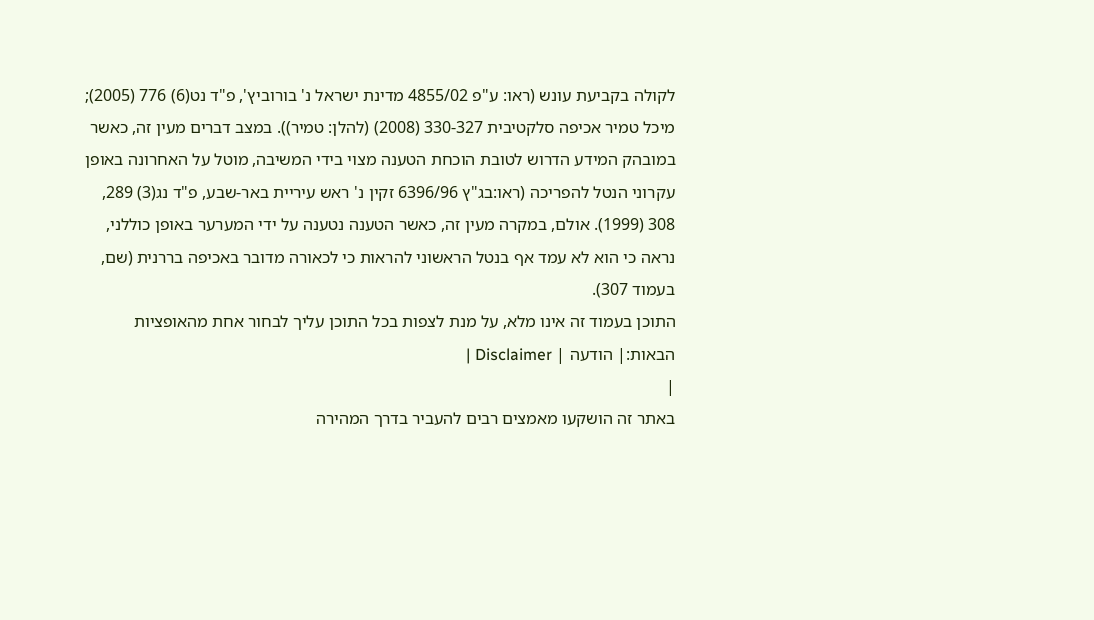לקולה בקביעת עונש (ראו: ע"פ 4855/02 מדינת ישראל נ' בורוביץ', פ"ד נט(6) 776 (2005); מיכל טמיר אכיפה סלקטיבית 330-327 (2008) (להלן: טמיר)). במצב דברים מעין זה, כאשר במובהק המידע הדרוש לטובת הוכחת הטענה מצוי בידי המשיבה, מוטל על האחרונה באופן עקרוני הנטל להפריכה (ראו:בג"ץ 6396/96 זקין נ' ראש עיריית באר-שבע, פ"ד נג(3) 289, 308 (1999). אולם, במקרה מעין זה, כאשר הטענה נטענה על ידי המערער באופן כוללני, נראה כי הוא לא עמד אף בנטל הראשוני להראות כי לכאורה מדובר באכיפה בררנית (שם, בעמוד 307).
התוכן בעמוד זה אינו מלא, על מנת לצפות בכל התוכן עליך לבחור אחת מהאופציות הבאות:| הודעה | Disclaimer |
|
באתר זה הושקעו מאמצים רבים להעביר בדרך המהירה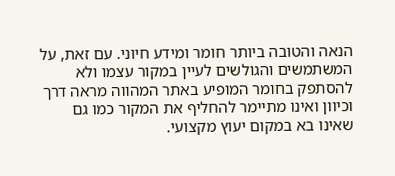הנאה והטובה ביותר חומר ומידע חיוני. עם זאת, על המשתמשים והגולשים לעיין במקור עצמו ולא להסתפק בחומר המופיע באתר המהווה מראה דרך וכיוון ואינו מתיימר להחליף את המקור כמו גם שאינו בא במקום יעוץ מקצועי.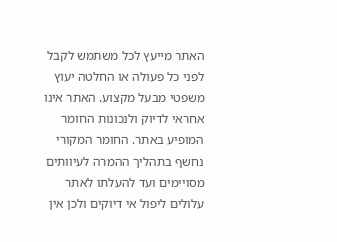האתר מייעץ לכל משתמש לקבל לפני כל פעולה או החלטה יעוץ משפטי מבעל מקצוע. האתר אינו אחראי לדיוק ולנכונות החומר המופיע באתר. החומר המקורי נחשף בתהליך ההמרה לעיוותים מסויימים ועד להעלתו לאתר עלולים ליפול אי דיוקים ולכן אין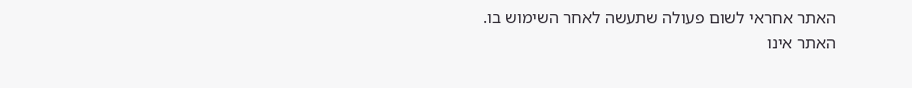האתר אחראי לשום פעולה שתעשה לאחר השימוש בו. האתר אינו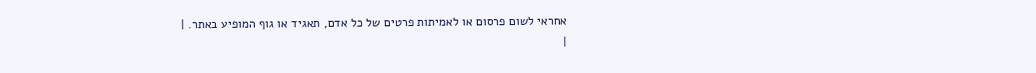אחראי לשום פרסום או לאמיתות פרטים של כל אדם, תאגיד או גוף המופיע באתר. |
|